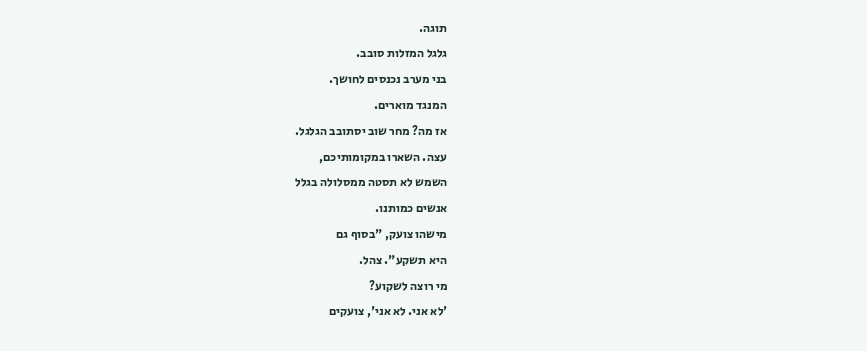תוגה.
גלגל המזלות סובב.
בני מערב נכנסים לחושך.
המנגד מוארים.
אז מה? מחר שוב יסתובב הגלגל.
עצה. השארו במקומותיכם,
השמש לא תסטה ממסלולה בגלל
אנשים כמותנו.
מישהו צועק, "בסוף גם
היא תשקע". צהל.
מי רוצה לשקוע?
'לא אני. לא אני', צועקים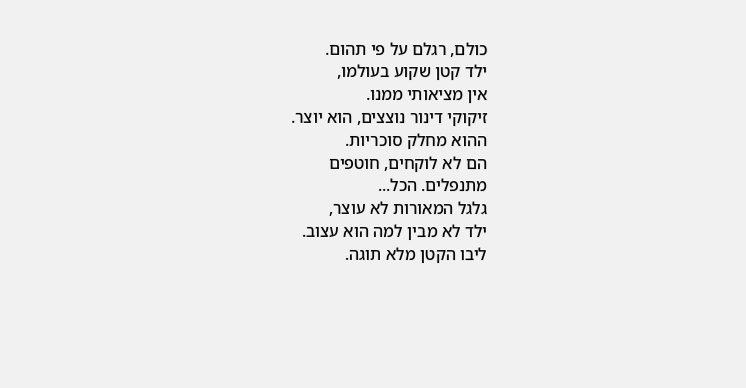כולם, רגלם על פי תהום.
ילד קטן שקוע בעולמו,
אין מציאותי ממנו.
זיקוקי דינור נוצצים, הוא יוצר.
ההוא מחלק סוכריות.
הם לא לוקחים, חוטפים
מתנפלים. הכל...
גלגל המאורות לא עוצר,
ילד לא מבין למה הוא עצוב.
ליבו הקטן מלא תוגה.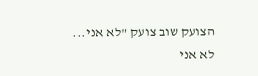הצועק שוב צועק "לא אני...
לא אני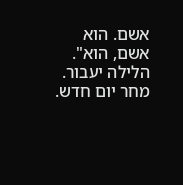אשם. הוא אשם, הוא".
הלילה יעבור. מחר יום חדש.